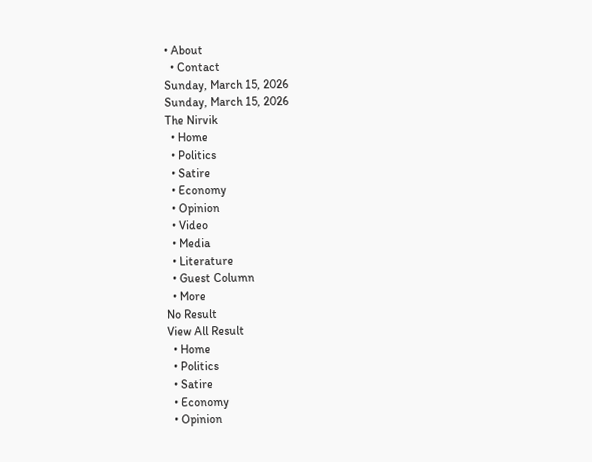• About
  • Contact
Sunday, March 15, 2026
Sunday, March 15, 2026
The Nirvik
  • Home
  • Politics
  • Satire
  • Economy
  • Opinion
  • Video
  • Media
  • Literature
  • Guest Column
  • More
No Result
View All Result
  • Home
  • Politics
  • Satire
  • Economy
  • Opinion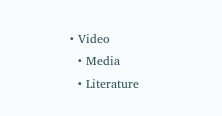• Video
  • Media
  • Literature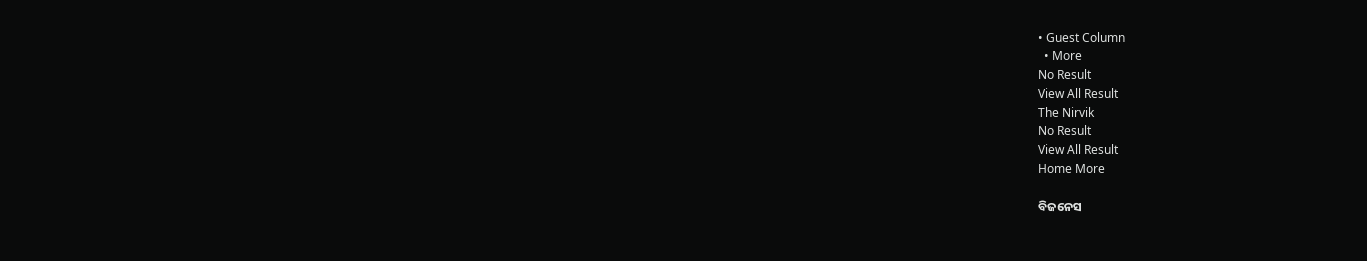• Guest Column
  • More
No Result
View All Result
The Nirvik
No Result
View All Result
Home More

ବିଜନେସ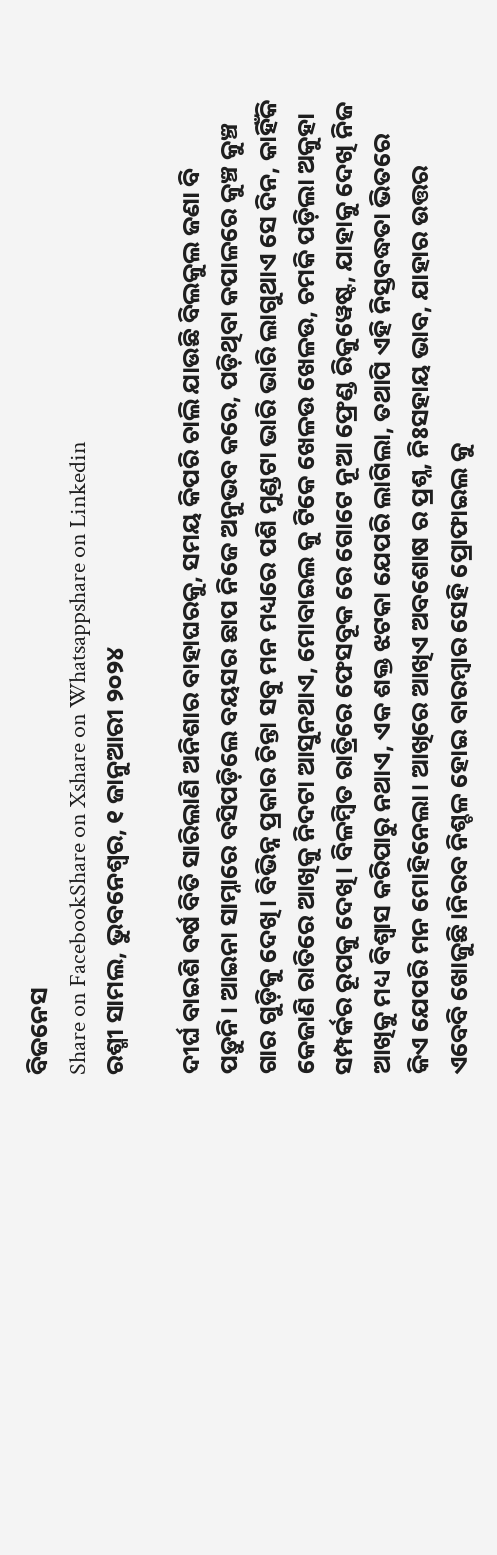ବିଜନେସ
Share on FacebookShare on Xshare on Whatsappshare on Linkedin
ରଶ୍ମୀ ସାମଲ, ଭୁବନେଶ୍ୱର, ୧ ଜାନୁଆରୀ ୨୦୨୪

ଦୀର୍ଘ ବାଇଶି ବର୍ଷ ବିତି ସାରିଲାଣି ଅନିଶାର ବାହାଘରକୁ, ସମୟ କିପରି ଚାଲି ଯାଉଛି ବିଲକୁଲ ଜଣା ବି ପଡ଼ୁନି। ଆଇନା ସାମ୍ନାରେ ବସିପଡ଼ିଲେ ବୟସର ଛାପ ନିଜେ ଅନୁଭବ କରେ, ପଡ଼ିଥିବା କପାଳରେ କୁଞ୍ଚ କୁଞ୍ଚ ଗାର ଗୁଡ଼ିକୁ ଦେଖି। ବିଭିନ୍ନ ପ୍ରକାର ଚିନ୍ତା ସବୁ ମନ ମଧ୍ୟରେ ପଶି ମୁଣ୍ଡଟା ଭାରି ଭାରି ଲାଗୁଥାଏ ସେ ଦିନ, କାହିଁକି କେଜାଣି ରାତିରେ ଆଖିକୁ ନିଦଟା ଆସୁନଥାଏ, ମୋବାଇଲ କୁ ଟିକେ ଖେଳଉ ଖେଳଉ, ଚମକି ପଡ଼ିଲା ଅକୁହା ସମ୍ପର୍କର ରୂପକୁ ଦେଖି। ବିଳମ୍ବିତ ରାତ୍ରିରେ ଫେସବୂକ ରେ ଗୋଟେ ନୂଆ ଫ୍ରେଣ୍ଡ ରିକୁୱେଷ୍ଟ, ଯାହାକୁ ଦେଖି ନିଜ ଆଖିକୁ ମଧ୍ୟ ବିଶ୍ୱାସ କରିପାରୁ ନଥାଏ, ଏକ ଶକ୍ତ ଝଟକା ଯେପରି ଲାଗିଲା, ତଥାପି ଏହି ନିସ୍ତବଦ୍ଧତା ଭିତରେ କିଏ ଯେପରି ମନ ମୋହିନେଲା। ଆଖିରେ ଆଖିଏ ଅବଶୋଷ ର ପ୍ରଶ୍ନ, ନିଃସହାୟ ଭାବ, ଯାହାର ଉତ୍ତର ଏବେବି ଖୋଜୁଛି।ନିରବ ନିଶ୍ଚଳ ହୋଇ ବାରମ୍ବାର ସେହି ପ୍ରୋଫାଇଲ କୁ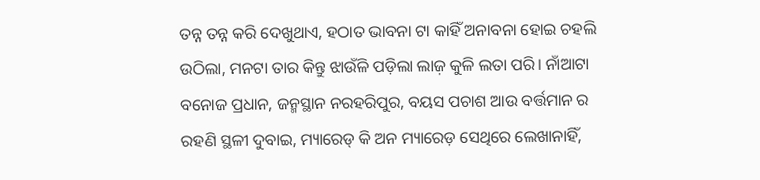ତନ୍ନ ତନ୍ନ କରି ଦେଖୁଥାଏ, ହଠାତ ଭାବନା ଟା କାହିଁ ଅନାବନା ହୋଇ ଚହଲି ଉଠିଲା, ମନଟା ତାର କିନ୍ତୁ ଝାଉଁଳି ପଡ଼ିଲା ଲାଜ଼ କୁଳି ଲତା ପରି। ନାଁଆଟା ବନୋଜ ପ୍ରଧାନ, ଜନ୍ମସ୍ଥାନ ନରହରିପୁର, ବୟସ ପଚାଶ ଆଉ ବର୍ତ୍ତମାନ ର ରହଣି ସ୍ଥଳୀ ଦୁବାଇ, ମ୍ୟାରେଡ୍ କି ଅନ ମ୍ୟାରେଡ଼ ସେଥିରେ ଲେଖାନାହିଁ,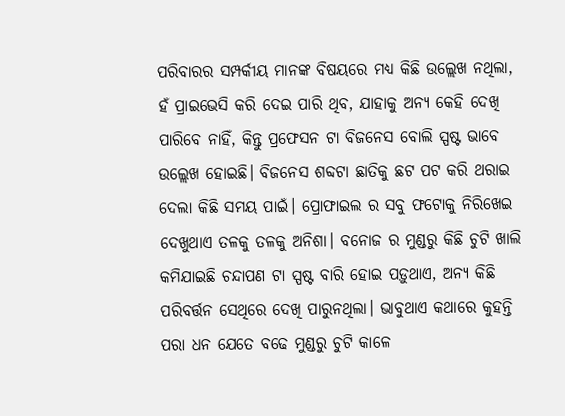ପରିବାରର ସମ୍ପର୍କୀୟ ମାନଙ୍କ ବିଷୟରେ ମଧ୍ୟ କିଛି ଉଲ୍ଲେଖ ନଥିଲା, ହଁ ପ୍ରାଇଭେସି କରି ଦେଇ ପାରି ଥିବ, ଯାହାକୁ ଅନ୍ୟ କେହି ଦେଖି ପାରିବେ ନାହିଁ, କିନ୍ତୁ ପ୍ରଫେସନ ଟା ବିଜନେସ ବୋଲି ସ୍ପଷ୍ଟ ଭାବେ ଉଲ୍ଲେଖ ହୋଇଛି। ବିଜନେସ ଶବ୍ଦଟା ଛାତିକୁ ଛଟ ପଟ କରି ଥରାଇ ଦେଲା କିଛି ସମୟ ପାଇଁ। ପ୍ରୋଫାଇଲ ର ସବୁ ଫଟୋକୁ ନିରିଖେଇ ଦେଖୁଥାଏ ତଳକୁ ତଳକୁ ଅନିଶା। ବନୋଜ ର ମୁଣ୍ଡରୁ କିଛି ଚୁଟି ଖାଲି କମିଯାଇଛି ଚନ୍ଦାପଣ ଟା ସ୍ପଷ୍ଟ ବାରି ହୋଇ ପଡ଼ୁଥାଏ, ଅନ୍ୟ କିଛି ପରିବର୍ତ୍ତନ ସେଥିରେ ଦେଖି ପାରୁନଥିଲା। ଭାବୁଥାଏ କଥାରେ କୁହନ୍ତି ପରା ଧନ ଯେତେ ବଢେ ମୁଣ୍ଡରୁ ଚୁଟି କାଳେ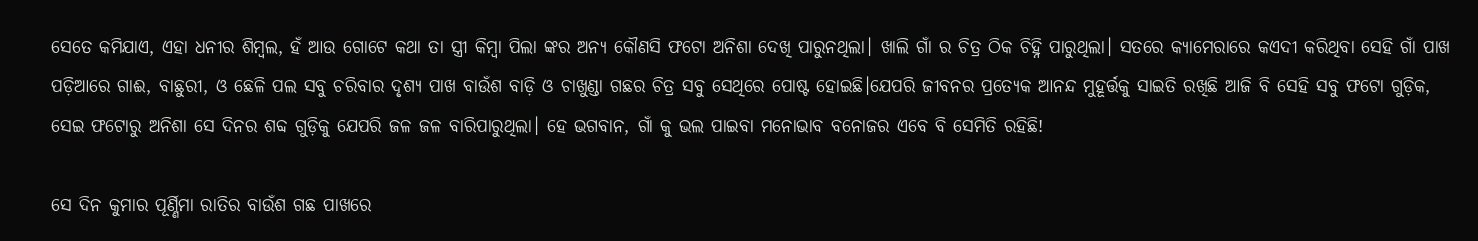ସେତେ କମିଯାଏ, ଏହା ଧନୀର ଶିମ୍ବଲ, ହଁ ଆଉ ଗୋଟେ କଥା ତା ସ୍ତ୍ରୀ କିମ୍ବା ପିଲା ଙ୍କର ଅନ୍ୟ କୌଣସି ଫଟୋ ଅନିଶା ଦେଖି ପାରୁନଥିଲା। ଖାଲି ଗାଁ ର ଚିତ୍ର ଠିକ ଚିହ୍ନି ପାରୁଥିଲା। ସତରେ କ୍ୟାମେରାରେ କଏଦୀ କରିଥିବା ସେହି ଗାଁ ପାଖ ପଡ଼ିଆରେ ଗାଈ, ବାଛୁରୀ, ଓ ଛେଳି ପଲ ସବୁ ଚରିବାର ଦୃଶ୍ୟ ପାଖ ବାଉଁଶ ବାଡ଼ି ଓ ଚାଖୁଣ୍ଡା ଗଛର ଚିତ୍ର ସବୁ ସେଥିରେ ପୋଷ୍ଟ ହୋଇଛି।ଯେପରି ଜୀବନର ପ୍ରତ୍ୟେକ ଆନନ୍ଦ ମୁହୂର୍ତ୍ତକୁ ସାଇତି ରଖିଛି ଆଜି ବି ସେହି ସବୁ ଫଟୋ ଗୁଡ଼ିକ, ସେଇ ଫଟୋରୁ ଅନିଶା ସେ ଦିନର ଶବ୍ଦ ଗୁଡ଼ିକୁ ଯେପରି ଜଳ ଜଳ ବାରିପାରୁଥିଲା। ହେ ଭଗବାନ, ଗାଁ କୁ ଭଲ ପାଇବା ମନୋଭାବ ବନୋଜର ଏବେ ବି ସେମିତି ରହିଛି!

ସେ ଦିନ କୁମାର ପୂର୍ଣ୍ଣିମା ରାତିର ବାଉଁଶ ଗଛ ପାଖରେ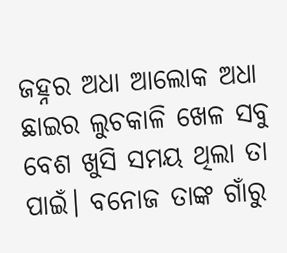ଜହ୍ନର ଅଧା ଆଲୋକ ଅଧା ଛାଇର ଲୁଚକାଳି ଖେଳ ସବୁ ବେଶ ଖୁସି ସମୟ ଥିଲା ତା ପାଇଁ। ବନୋଜ ତାଙ୍କ ଗାଁରୁ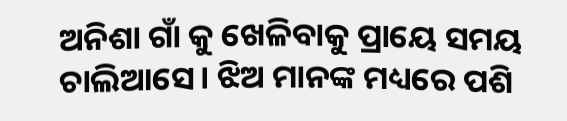ଅନିଶା ଗାଁ କୁ ଖେଳିବାକୁ ପ୍ରାୟେ ସମୟ ଚାଲିଆସେ। ଝିଅ ମାନଙ୍କ ମଧ୍ୟରେ ପଶି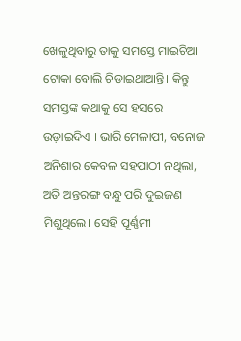ଖେଳୁଥିବାରୁ ତାକୁ ସମସ୍ତେ ମାଇଚିଆ ଟୋକା ବୋଲି ଚିଡାଇଥାଆନ୍ତି। କିନ୍ତୁ ସମସ୍ତଙ୍କ କଥାକୁ ସେ ହସରେ ଉଡ଼ାଇଦିଏ । ଭାରି ମେଳାପୀ, ବନୋଜ ଅନିଶାର କେବଳ ସହପାଠୀ ନଥିଲା, ଅତି ଅନ୍ତରଙ୍ଗ ବନ୍ଧୁ ପରି ଦୁଇଜଣ ମିଶୁଥିଲେ। ସେହି ପୂର୍ଣ୍ଣମୀ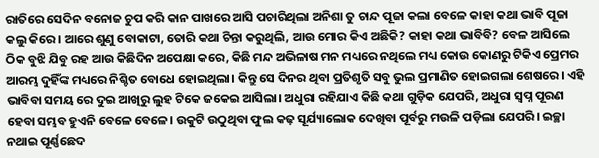ରାତିରେ ସେଦିନ ବନୋଜ ଚୁପ କରି କାନ ପାଖରେ ଆସି ପଚାରିଥିଲା ଅନିଶା ତୁ ଚାନ୍ଦ ପୂଜା କଲା ବେଳେ କାହା କଥା ଭାବି ପୂଜା କଲୁ କିରେ। ଆରେ ଶୁଣୁ ବୋକାଟା, ତୋରି କଥା ଚିନ୍ତା କରୁଥିଲି, ଆଉ ମୋର କିଏ ଅଛିକି? କାହା କଥା ଭାବିବି? ବେଳ ଆସିଲେ ଠିକ ବୁଝି ଯିବୁ ରହ ଆଉ କିଛିଦିନ ଅପେକ୍ଷା କରେ, କିଛି ମନ୍ଦ ଅଭିଳାଷ ମନ ମଧ୍ୟରେ ନଥିଲେ ମଧ୍ୟ କୋଉ କୋଣରୁ ଟିକିଏ ପ୍ରେମର ଆରମ୍ଭ ଦୁହିଁଙ୍କ ମଧ୍ୟରେ ନିଶ୍ଚିତ ବୋଧେ ହୋଇଥିଲା। କିନ୍ତୁ ସେ ଦିନର ଥିବା ପ୍ରତିଶୃତି ସବୁ ଭୁଲ ପ୍ରମାଣିତ ହୋଇଗଲା ଶେଷରେ। ଏହି ଭାବିବା ସମୟ ରେ ଦୁଇ ଆଖିରୁ ଲୁହ ଟିକେ ଜକେଇ ଆସିଲା। ଅଧୁରା ରହିଯାଏ କିଛି କଥା ଗୁଡ଼ିକ ଯେପରି, ଅଧୁରା ସ୍ବପ୍ନ ପୂରଣ ହେବା ସମ୍ଭବ ହୁଏନି ବେଳେ ବେଳେ। ଉକୁଟି ଉଠୁଥିବା ଫୁଲ କଢ଼ ସୂର୍ଯ୍ୟାଲୋକ ଦେଖିବା ପୂର୍ବରୁ ମଉଳି ପଡ଼ିଲା ଯେପରି। ଇଚ୍ଛା ନଥାଇ ପୂର୍ଣ୍ଣଛେଦ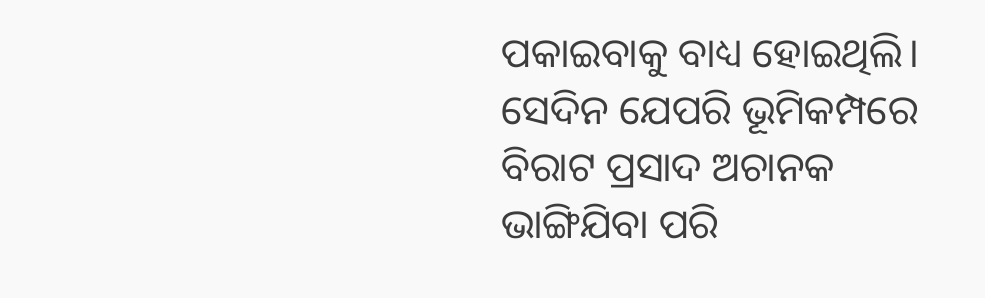ପକାଇବାକୁ ବାଧ୍ୟ ହୋଇଥିଲି। ସେଦିନ ଯେପରି ଭୂମିକମ୍ପରେ ବିରାଟ ପ୍ରସାଦ ଅଚାନକ ଭାଙ୍ଗିଯିବା ପରି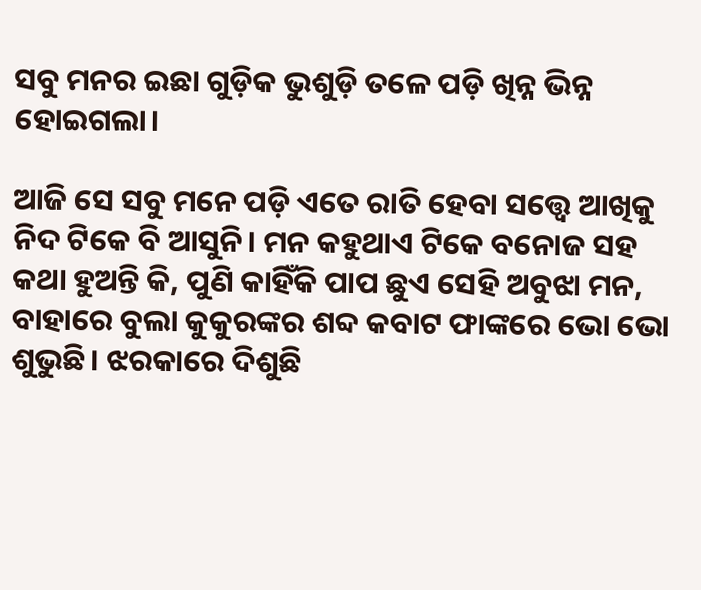ସବୁ ମନର ଇଛା ଗୁଡ଼ିକ ଭୁଶୁଡ଼ି ତଳେ ପଡ଼ି ଖିନ୍ନ ଭିନ୍ନ ହୋଇଗଲା।

ଆଜି ସେ ସବୁ ମନେ ପଡ଼ି ଏତେ ରାତି ହେବା ସତ୍ତ୍ୱେ ଆଖିକୁ ନିଦ ଟିକେ ବି ଆସୁନି। ମନ କହୁଥାଏ ଟିକେ ବନୋଜ ସହ କଥା ହୁଅନ୍ତି କି, ପୁଣି କାହିଁକି ପାପ ଛୁଏ ସେହି ଅବୁଝା ମନ, ବାହାରେ ବୁଲା କୁକୁରଙ୍କର ଶବ୍ଦ କବାଟ ଫାଙ୍କରେ ଭୋ ଭୋ ଶୁଭୁଛି। ଝରକାରେ ଦିଶୁଛି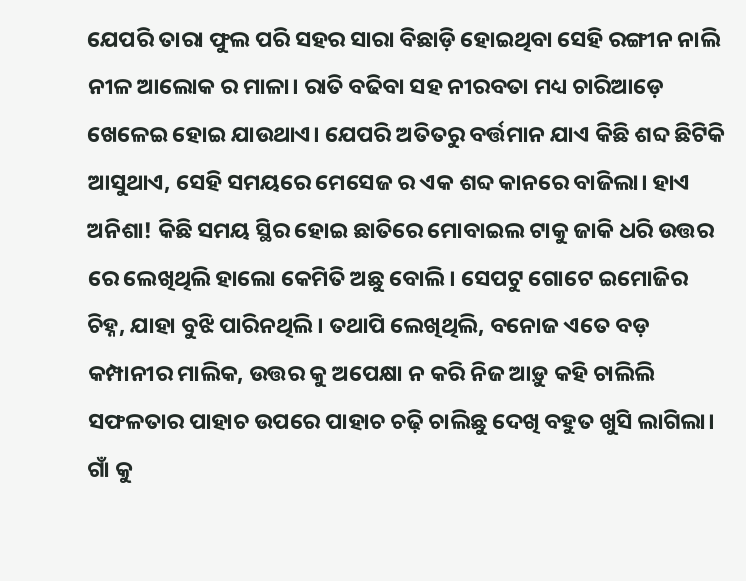ଯେପରି ତାରା ଫୁଲ ପରି ସହର ସାରା ବିଛାଡ଼ି ହୋଇଥିବା ସେହି ରଙ୍ଗୀନ ନାଲି ନୀଳ ଆଲୋକ ର ମାଳା। ରାତି ବଢିବା ସହ ନୀରବତା ମଧ୍ୟ ଚାରିଆଡ଼େ ଖେଳେଇ ହୋଇ ଯାଉଥାଏ। ଯେପରି ଅତିତରୁ ବର୍ତ୍ତମାନ ଯାଏ କିଛି ଶବ୍ଦ ଛିଟିକି ଆସୁଥାଏ, ସେହି ସମୟରେ ମେସେଜ ର ଏକ ଶବ୍ଦ କାନରେ ବାଜିଲା। ହାଏ ଅନିଶା! କିଛି ସମୟ ସ୍ଥିର ହୋଇ ଛାତିରେ ମୋବାଇଲ ଟାକୁ ଜାକି ଧରି ଉତ୍ତର ରେ ଲେଖିଥିଲି ହାଲୋ କେମିତି ଅଛୁ ବୋଲି। ସେପଟୁ ଗୋଟେ ଇମୋଜିର ଚିହ୍ନ, ଯାହା ବୁଝି ପାରିନଥିଲି। ତଥାପି ଲେଖିଥିଲି, ବନୋଜ ଏତେ ବଡ଼ କମ୍ପାନୀର ମାଲିକ, ଉତ୍ତର କୁ ଅପେକ୍ଷା ନ କରି ନିଜ ଆଡ଼ୁ କହି ଚାଲିଲି ସଫଳତାର ପାହାଚ ଉପରେ ପାହାଚ ଚଢ଼ି ଚାଲିଛୁ ଦେଖି ବହୁତ ଖୁସି ଲାଗିଲା। ଗାଁ କୁ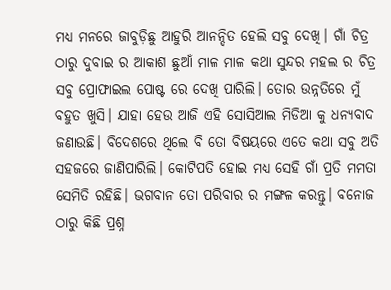ମଧ୍ୟ ମନରେ ଜାବୁଡ଼ିଛୁ ଆହୁରି ଆନନ୍ଦିତ ହେଲି ସବୁ ଦେଖି। ଗାଁ ଚିତ୍ର ଠାରୁ ଦୁବାଇ ର ଆକାଶ ଛୁଆଁ ମାଳ ମାଳ କଥା ସୁନ୍ଦର ମହଲ ର ଚିତ୍ର ସବୁ ପ୍ରୋଫାଇଲ ପୋଷ୍ଟ ରେ ଦେଖି ପାରିଲି। ତୋର ଉନ୍ନତିରେ ମୁଁ ବହୁତ ଖୁସି। ଯାହା ହେଉ ଆଜି ଏହି ସୋସିଆଲ ମିଡିଆ କୁ ଧନ୍ୟବାଦ ଜଣାଉଛି। ବିଦେଶରେ ଥିଲେ ବି ତୋ ବିଷୟରେ ଏତେ କଥା ସବୁ ଅତି ସହଜରେ ଜାଣିପାରିଲି। କୋଟିପତି ହୋଇ ମଧ୍ୟ ସେହି ଗାଁ ପ୍ରତି ମମତା ସେମିତି ରହିଛି। ଭଗବାନ ତୋ ପରିବାର ର ମଙ୍ଗଳ କରନ୍ତୁ। ବନୋଜ ଠାରୁ କିଛି ପ୍ରଶ୍ନ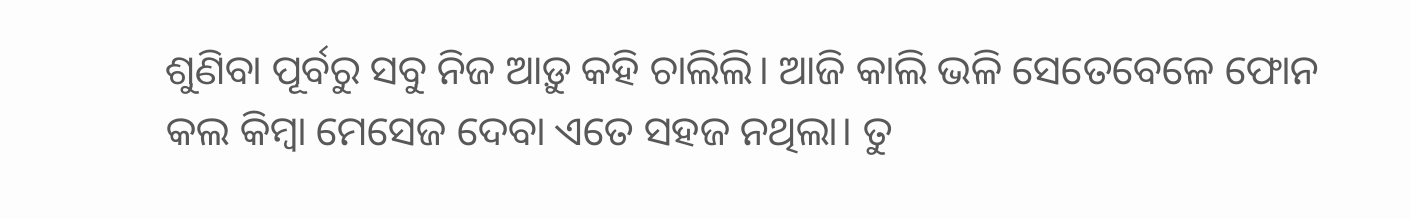ଶୁଣିବା ପୂର୍ବରୁ ସବୁ ନିଜ ଆଡ଼ୁ କହି ଚାଲିଲି। ଆଜି କାଲି ଭଳି ସେତେବେଳେ ଫୋନ କଲ କିମ୍ବା ମେସେଜ ଦେବା ଏତେ ସହଜ ନଥିଲା। ତୁ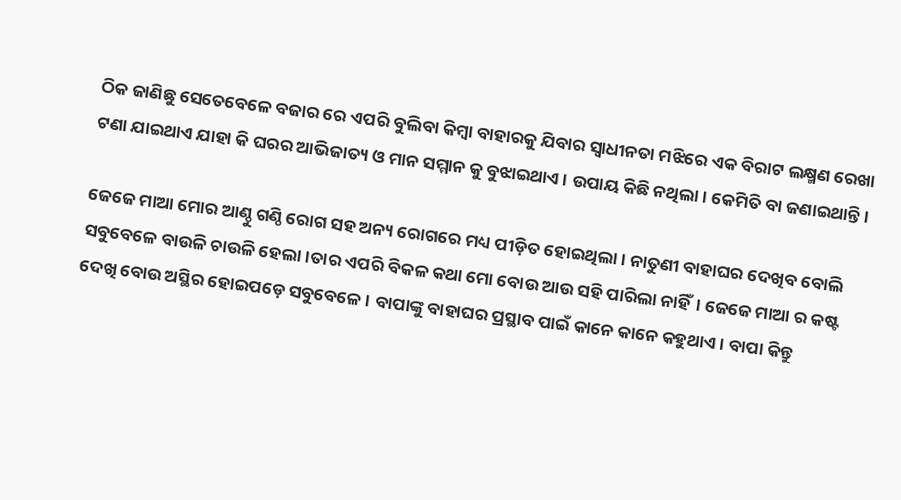ଠିକ ଜାଣିଛୁ ସେତେବେଳେ ବଜାର ରେ ଏପରି ବୁଲିବା କିମ୍ବା ବାହାରକୁ ଯିବାର ସ୍ବାଧୀନତା ମଝିରେ ଏକ ବିରାଟ ଲକ୍ଷ୍ମଣ ରେଖା ଟଣା ଯାଇଥାଏ ଯାହା କି ଘରର ଆଭିଜାତ୍ୟ ଓ ମାନ ସମ୍ମାନ କୁ ବୁଝାଇଥାଏ। ଉପାୟ କିଛି ନଥିଲା। କେମିତି ବା ଜଣାଇଥାନ୍ତି।

ଜେଜେ ମାଆ ମୋର ଆଣ୍ଠୁ ଗଣ୍ଠି ରୋଗ ସହ ଅନ୍ୟ ରୋଗରେ ମଧ୍ୟ ପୀଡ଼ିତ ହୋଇଥିଲା। ନାତୁଣୀ ବାହାଘର ଦେଖିବ ବୋଲି ସବୁବେଳେ ବାଉଳି ଚାଉଳି ହେଲା।ତାର ଏପରି ବିକଳ କଥା ମୋ ବୋଉ ଆଉ ସହି ପାରିଲା ନାହିଁ। ଜେଜେ ମାଆ ର କଷ୍ଟ ଦେଖି ବୋଉ ଅସ୍ଥିର ହୋଇପଡ଼େ ସବୁବେଳେ। ବାପାଙ୍କୁ ବାହାଘର ପ୍ରସ୍ଥାବ ପାଇଁ କାନେ କାନେ କହୁଥାଏ। ବାପା କିନ୍ତୁ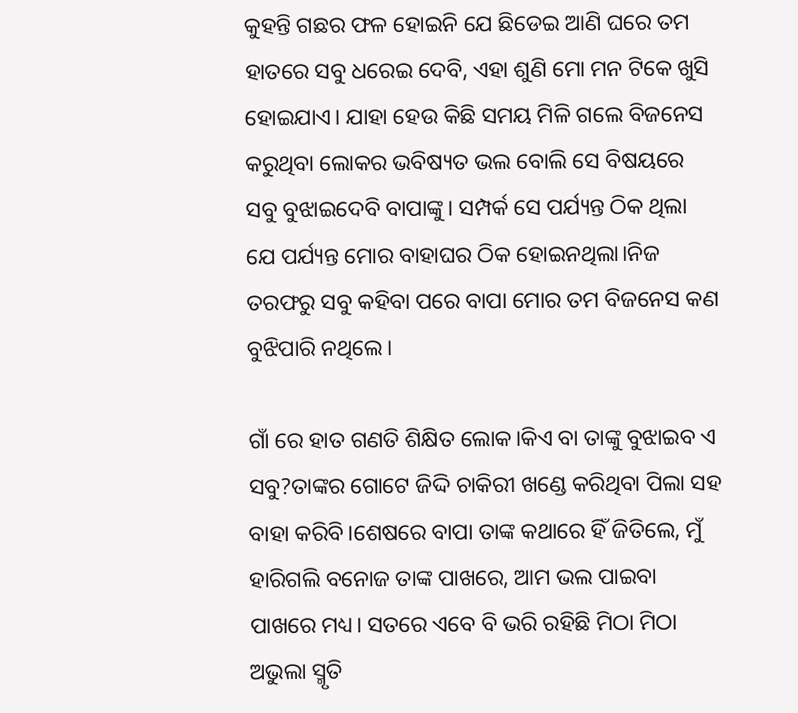କୁହନ୍ତି ଗଛର ଫଳ ହୋଇନି ଯେ ଛିଡେଇ ଆଣି ଘରେ ତମ ହାତରେ ସବୁ ଧରେଇ ଦେବି, ଏହା ଶୁଣି ମୋ ମନ ଟିକେ ଖୁସି ହୋଇଯାଏ। ଯାହା ହେଉ କିଛି ସମୟ ମିଳି ଗଲେ ବିଜନେସ କରୁଥିବା ଲୋକର ଭବିଷ୍ୟତ ଭଲ ବୋଲି ସେ ବିଷୟରେ ସବୁ ବୁଝାଇଦେବି ବାପାଙ୍କୁ। ସମ୍ପର୍କ ସେ ପର୍ଯ୍ୟନ୍ତ ଠିକ ଥିଲା ଯେ ପର୍ଯ୍ୟନ୍ତ ମୋର ବାହାଘର ଠିକ ହୋଇନଥିଲା।ନିଜ ତରଫରୁ ସବୁ କହିବା ପରେ ବାପା ମୋର ତମ ବିଜନେସ କଣ ବୁଝିପାରି ନଥିଲେ।

ଗାଁ ରେ ହାତ ଗଣତି ଶିକ୍ଷିତ ଲୋକ।କିଏ ବା ତାଙ୍କୁ ବୁଝାଇବ ଏ ସବୁ?ତାଙ୍କର ଗୋଟେ ଜିଦ୍ଦି ଚାକିରୀ ଖଣ୍ଡେ କରିଥିବା ପିଲା ସହ ବାହା କରିବି।ଶେଷରେ ବାପା ତାଙ୍କ କଥାରେ ହିଁ ଜିତିଲେ, ମୁଁ ହାରିଗଲି ବନୋଜ ତାଙ୍କ ପାଖରେ, ଆମ ଭଲ ପାଇବା ପାଖରେ ମଧ୍ୟ। ସତରେ ଏବେ ବି ଭରି ରହିଛି ମିଠା ମିଠା ଅଭୁଲା ସ୍ମୃତି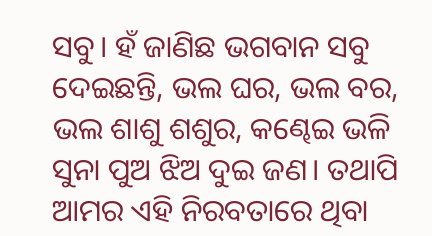ସବୁ। ହଁ ଜାଣିଛ ଭଗବାନ ସବୁ ଦେଇଛନ୍ତି, ଭଲ ଘର, ଭଲ ବର, ଭଲ ଶାଶୁ ଶଶୁର, କଣ୍ଢେଇ ଭଳି ସୁନା ପୁଅ ଝିଅ ଦୁଇ ଜଣ। ତଥାପି ଆମର ଏହି ନିରବତାରେ ଥିବା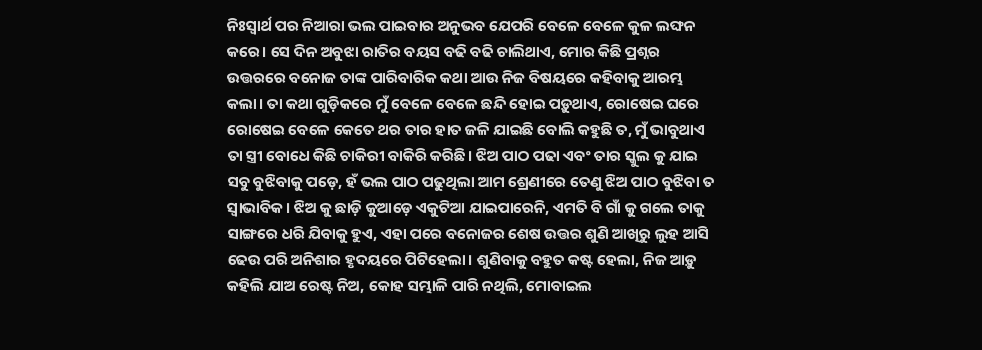ନିଃସ୍ୱାର୍ଥ ପର ନିଆରା ଭଲ ପାଇବାର ଅନୁଭବ ଯେପରି ବେଳେ ବେଳେ କୁଳ ଲଙ୍ଘନ କରେ। ସେ ଦିନ ଅବୁଝା ରାତିର ବୟସ ବଢି ବଢି ଚାଲିଥାଏ, ମୋର କିଛି ପ୍ରଶ୍ନର ଉତ୍ତରରେ ବନୋଜ ତାଙ୍କ ପାରିବାରିକ କଥା ଆଉ ନିଜ ବିଷୟରେ କହିବାକୁ ଆରମ୍ଭ କଲା। ତା କଥା ଗୁଡ଼ିକରେ ମୁଁ ବେଳେ ବେଳେ ଛନ୍ଦି ହୋଇ ପଡ଼ୁଥାଏ, ରୋଷେଇ ଘରେ ରୋଷେଇ ବେଳେ କେତେ ଥର ତାର ହାତ ଜଳି ଯାଇଛି ବୋଲି କହୁଛି ତ, ମୁଁ ଭାବୁଥାଏ ତା ସ୍ତ୍ରୀ ବୋଧେ କିଛି ଚାକିରୀ ବାକିରି କରିଛି। ଝିଅ ପାଠ ପଢା ଏବଂ ତାର ସ୍କୁଲ କୁ ଯାଇ ସବୁ ବୁଝିବାକୁ ପଡ଼େ, ହଁ ଭଲ ପାଠ ପଢୁଥିଲା ଆମ ଶ୍ରେଣୀରେ ତେଣୁ ଝିଅ ପାଠ ବୁଝିବା ତ ସ୍ୱାଭାବିକ। ଝିଅ କୁ ଛାଡ଼ି କୁଆଡ଼େ ଏକୁଟିଆ ଯାଇପାରେନି, ଏମତି ବି ଗାଁ କୁ ଗଲେ ତାକୁ ସାଙ୍ଗରେ ଧରି ଯିବାକୁ ହୁଏ, ଏହା ପରେ ବନୋଜର ଶେଷ ଉତ୍ତର ଶୁଣି ଆଖିରୁ ଲୁହ ଆସି ଢେଉ ପରି ଅନିଶାର ହୃଦୟରେ ପିଟିହେଲା। ଶୁଣିବାକୁ ବହୁତ କଷ୍ଟ ହେଲା, ନିଜ ଆଡ଼ୁ କହିଲି ଯାଅ ରେଷ୍ଟ ନିଅ, କୋହ ସମ୍ଭାଳି ପାରି ନଥିଲି, ମୋବାଇଲ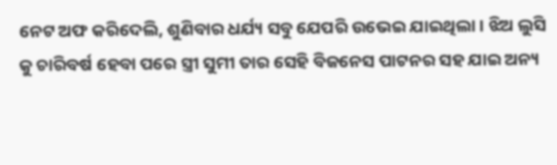ନେଟ ଅଫ କରିଦେଲି, ଶୁଣିବାର ଧର୍ଯ୍ୟ ସବୁ ଯେପରି ଉଭେଇ ଯାଇଥିଲା। ଝିଅ ଲୁସି କୁ ଚାରିବର୍ଷ ହେବା ପରେ ସ୍ତ୍ରୀ ସୁମୀ ତାର ସେହି ବିଜନେସ ପାଟନର ସହ ଯାଇ ଅନ୍ୟ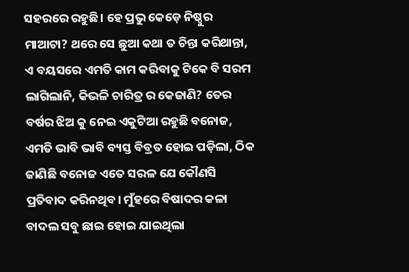ସହରରେ ରହୁଛି। ହେ ପ୍ରଭୁ କେଡ଼େ ନିଷ୍ଠୁର ମାଆଟା? ଥରେ ସେ ଛୁଆ କଥା ତ ଚିନ୍ତା କରିଥାନ୍ତା, ଏ ବୟସରେ ଏମତି କାମ କରିବାକୁ ଟିକେ ବି ସରମ ଲାଗିଲାନି, କିଭଳି ଚାରିତ୍ର ର କେଜାଣି? ତେର ବର୍ଷର ଝିଅ କୁ ନେଇ ଏକୁଟିଆ ରହୁଛି ବନୋଜ, ଏମତି ଭାବି ଭାବି ବ୍ୟସ୍ତ ବିବ୍ରତ ହୋଇ ପଡ଼ିଲା, ଠିକ ଜାଣିଛି ବନୋଜ ଏତେ ସରଳ ଯେ କୌଣସି ପ୍ରତିବାଦ କରିନଥିବ। ମୁଁହରେ ବିଷାଦର କଳା ବାଦଲ ସବୁ ଛାଇ ହୋଇ ଯାଇଥିଲା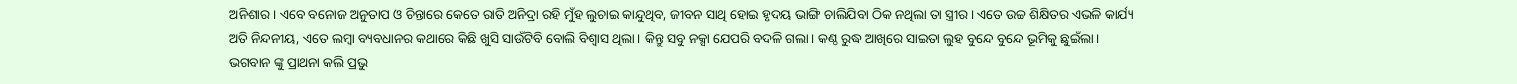ଅନିଶାର। ଏବେ ବନୋଜ ଅନୁତାପ ଓ ଚିନ୍ତାରେ କେତେ ରାତି ଅନିଦ୍ରା ରହି ମୁଁହ ଲୁଚାଇ କାନ୍ଦୁଥିବ, ଜୀବନ ସାଥି ହୋଇ ହୃଦୟ ଭାଙ୍ଗି ଚାଲିଯିବା ଠିକ ନଥିଲା ତା ସ୍ତ୍ରୀର। ଏତେ ଉଚ୍ଚ ଶିକ୍ଷିତର ଏଭଳି କାର୍ଯ୍ୟ ଅତି ନିନ୍ଦନୀୟ, ଏତେ ଲମ୍ବା ବ୍ୟବଧାନର କଥାରେ କିଛି ଖୁସି ସାଉଁଟିବି ବୋଲି ବିଶ୍ୱାସ ଥିଲା। କିନ୍ତୁ ସବୁ ନକ୍ସା ଯେପରି ବଦଳି ଗଲା। କଣ୍ଠ ରୁଦ୍ଧ ଆଖିରେ ସାଇତା ଲୁହ ବୁନ୍ଦେ ବୁନ୍ଦେ ଭୂମିକୁ ଛୁଇଁଲା। ଭଗବାନ ଙ୍କୁ ପ୍ରାଥନା କଲି ପ୍ରଭୁ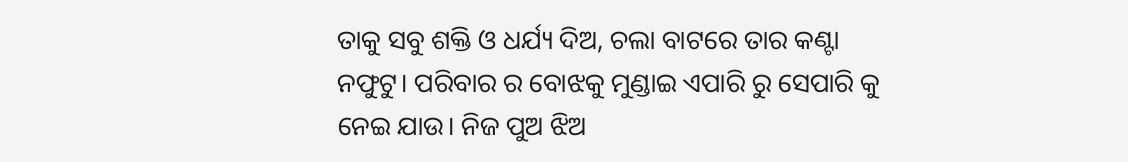ତାକୁ ସବୁ ଶକ୍ତି ଓ ଧର୍ଯ୍ୟ ଦିଅ, ଚଲା ବାଟରେ ତାର କଣ୍ଟା ନଫୁଟୁ। ପରିବାର ର ବୋଝକୁ ମୁଣ୍ଡାଇ ଏପାରି ରୁ ସେପାରି କୁ ନେଇ ଯାଉ। ନିଜ ପୁଅ ଝିଅ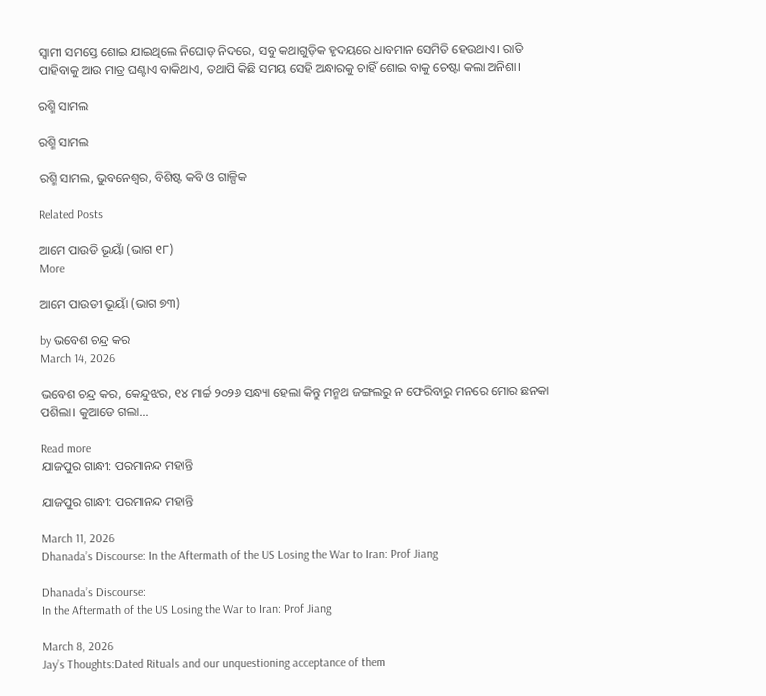ସ୍ୱାମୀ ସମସ୍ତେ ଶୋଇ ଯାଇଥିଲେ ନିଘୋଡ଼ ନିଦରେ, ସବୁ କଥାଗୁଡ଼ିକ ହୃଦୟରେ ଧାବମାନ ସେମିତି ହେଉଥାଏ। ରାତି ପାହିବାକୁ ଆଉ ମାତ୍ର ଘଣ୍ଟାଏ ବାକିଥାଏ, ତଥାପି କିଛି ସମୟ ସେହି ଅନ୍ଧାରକୁ ଚାହିଁ ଶୋଇ ବାକୁ ଚେଷ୍ଟା କଲା ଅନିଶା।

ରଶ୍ମି ସାମଲ

ରଶ୍ମି ସାମଲ

ରଶ୍ମି ସାମଲ, ଭୁବନେଶ୍ୱର, ବିଶିଷ୍ଟ କବି ଓ ଗାଳ୍ପିକ

Related Posts

ଆମେ ପାଉଡି ଭୂୟାଁ (ଭାଗ ୧୮)
More

ଆମେ ପାଉଡୀ ଭୂୟାଁ (ଭାଗ ୭୩)

by ଭବେଶ ଚନ୍ଦ୍ର କର
March 14, 2026

ଭବେଶ ଚନ୍ଦ୍ର କର, କେନ୍ଦୁଝର, ୧୪ ମାର୍ଚ୍ଚ ୨୦୨୬ ସନ୍ଧ୍ୟା ହେଲା କିନ୍ତୁ ମନ୍ମଥ ଜଙ୍ଗଲରୁ ନ ଫେରିବାରୁ ମନରେ ମୋର ଛନକା ପଶିଲା। କୁଆଡେ ଗଲା...

Read more
ଯାଜପୁର ଗାନ୍ଧୀ: ପରମାନନ୍ଦ ମହାନ୍ତି

ଯାଜପୁର ଗାନ୍ଧୀ: ପରମାନନ୍ଦ ମହାନ୍ତି

March 11, 2026
Dhanada’s Discourse: In the Aftermath of the US Losing the War to Iran: Prof Jiang

Dhanada’s Discourse:
In the Aftermath of the US Losing the War to Iran: Prof Jiang

March 8, 2026
Jay’s Thoughts:Dated Rituals and our unquestioning acceptance of them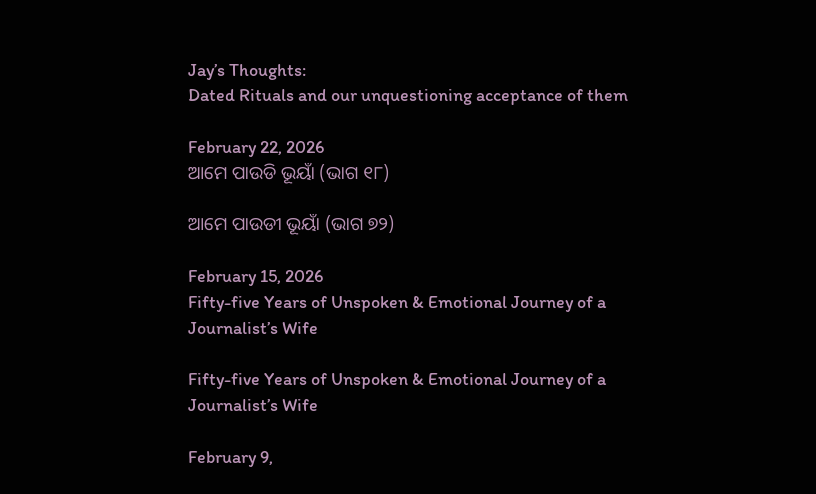Jay’s Thoughts:
Dated Rituals and our unquestioning acceptance of them

February 22, 2026
ଆମେ ପାଉଡି ଭୂୟାଁ (ଭାଗ ୧୮)

ଆମେ ପାଉଡୀ ଭୂୟାଁ (ଭାଗ ୭୨)

February 15, 2026
Fifty-five Years of Unspoken & Emotional Journey of a Journalist’s Wife

Fifty-five Years of Unspoken & Emotional Journey of a Journalist’s Wife

February 9,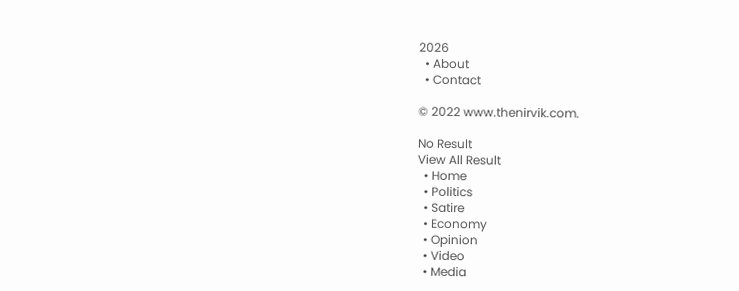2026
  • About
  • Contact

© 2022 www.thenirvik.com.

No Result
View All Result
  • Home
  • Politics
  • Satire
  • Economy
  • Opinion
  • Video
  • Media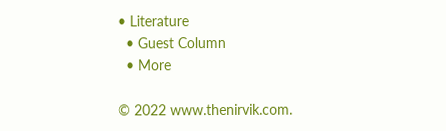• Literature
  • Guest Column
  • More

© 2022 www.thenirvik.com.